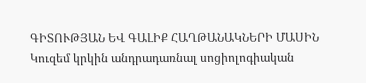ԳԻՏՈՒԹՅԱՆ ԵՎ ԳԱԼԻՔ ՀԱՂԹԱՆԱԿՆԵՐԻ ՄԱՍԻՆ
Կուզեմ կրկին անդրադառնալ սոցիոլոգիական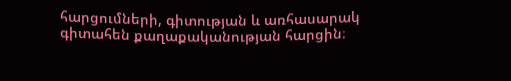հարցումների, գիտության և առհասարակ գիտահեն քաղաքականության հարցին։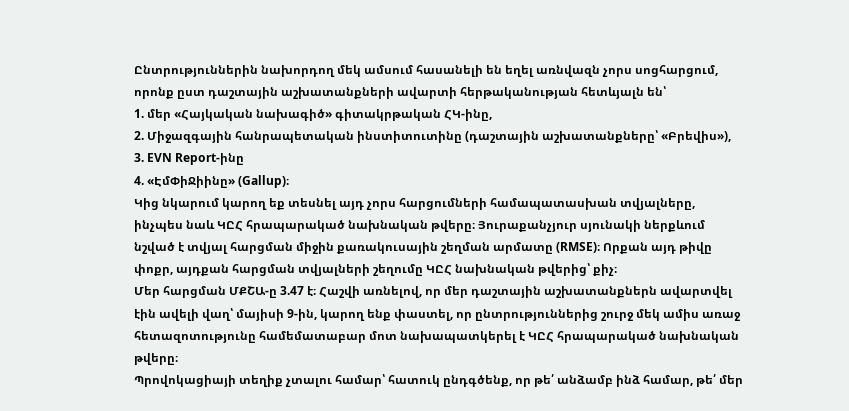Ընտրություններին նախորդող մեկ ամսում հասանելի են եղել առնվազն չորս սոցհարցում, որոնք ըստ դաշտային աշխատանքների ավարտի հերթականության հետևյալն են՝
1. մեր «Հայկական նախագիծ» գիտակրթական ՀԿ-ինը,
2. Միջազգային հանրապետական ինստիտուտինը (դաշտային աշխատանքները՝ «Բրեվիս»),
3. EVN Report-ինը
4. «ԷմՓիՋիինը» (Gallup)։
Կից նկարում կարող եք տեսնել այդ չորս հարցումների համապատասխան տվյալները, ինչպես նաև ԿԸՀ հրապարակած նախնական թվերը։ Յուրաքանչյուր սյունակի ներքևում նշված է տվյալ հարցման միջին քառակուսային շեղման արմատը (RMSE)։ Որքան այդ թիվը փոքր, այդքան հարցման տվյալների շեղումը ԿԸՀ նախնական թվերից՝ քիչ։
Մեր հարցման ՄՔՇԱ-ը 3.47 է։ Հաշվի առնելով, որ մեր դաշտային աշխատանքներն ավարտվել էին ավելի վաղ՝ մայիսի 9-ին, կարող ենք փաստել, որ ընտրություններից շուրջ մեկ ամիս առաջ հետազոտությունը համեմատաբար մոտ նախապատկերել է ԿԸՀ հրապարակած նախնական թվերը։
Պրովոկացիայի տեղիք չտալու համար՝ հատուկ ընդգծենք, որ թե՛ անձամբ ինձ համար, թե՛ մեր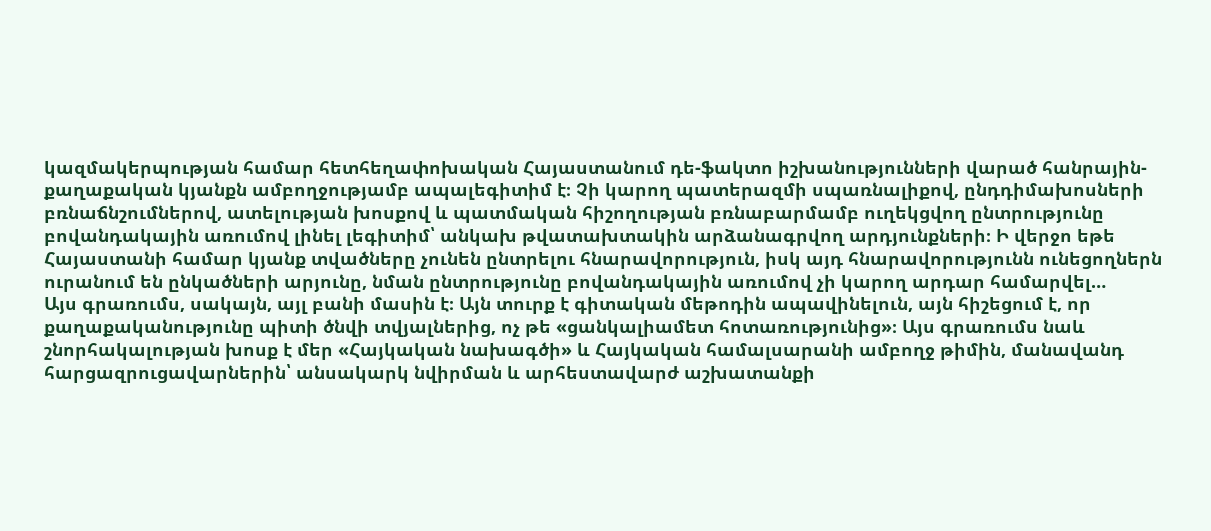կազմակերպության համար հետհեղափոխական Հայաստանում դե-ֆակտո իշխանությունների վարած հանրային-քաղաքական կյանքն ամբողջությամբ ապալեգիտիմ է։ Չի կարող պատերազմի սպառնալիքով, ընդդիմախոսների բռնաճնշումներով, ատելության խոսքով և պատմական հիշողության բռնաբարմամբ ուղեկցվող ընտրությունը բովանդակային առումով լինել լեգիտիմ՝ անկախ թվատախտակին արձանագրվող արդյունքների։ Ի վերջո եթե Հայաստանի համար կյանք տվածները չունեն ընտրելու հնարավորություն, իսկ այդ հնարավորությունն ունեցողներն ուրանում են ընկածների արյունը, նման ընտրությունը բովանդակային առումով չի կարող արդար համարվել…
Այս գրառումս, սակայն, այլ բանի մասին է։ Այն տուրք է գիտական մեթոդին ապավինելուն, այն հիշեցում է, որ քաղաքականությունը պիտի ծնվի տվյալներից, ոչ թե «ցանկալիամետ հոտառությունից»։ Այս գրառումս նաև շնորհակալության խոսք է մեր «Հայկական նախագծի» և Հայկական համալսարանի ամբողջ թիմին, մանավանդ հարցազրուցավարներին՝ անսակարկ նվիրման և արհեստավարժ աշխատանքի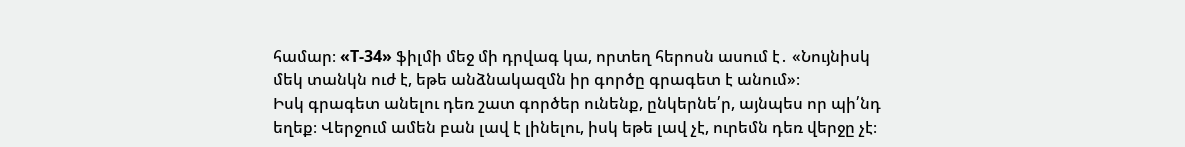համար։ «Т-34» ֆիլմի մեջ մի դրվագ կա, որտեղ հերոսն ասում է․ «Նույնիսկ մեկ տանկն ուժ է, եթե անձնակազմն իր գործը գրագետ է անում»։
Իսկ գրագետ անելու դեռ շատ գործեր ունենք, ընկերնե՛ր, այնպես որ պի՛նդ եղեք։ Վերջում ամեն բան լավ է լինելու, իսկ եթե լավ չէ, ուրեմն դեռ վերջը չէ։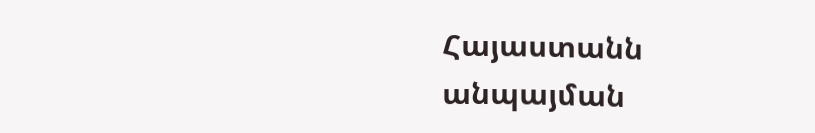Հայաստանն անպայման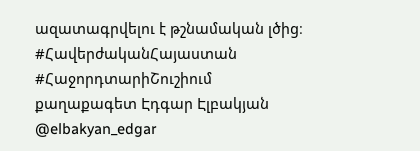ազատագրվելու է թշնամական լծից։
#ՀավերժականՀայաստան
#ՀաջորդտարիՇուշիում
քաղաքագետ Էդգար Էլբակյան
@elbakyan_edgar